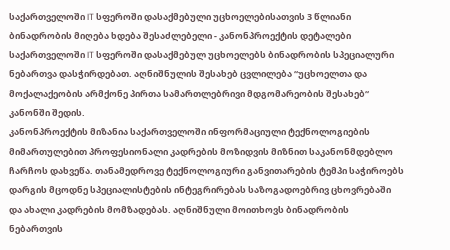საქართველოში IT სფეროში დასაქმებული უცხოელებისათვის 3 წლიანი ბინადრობის მიღება ხდება შესაძლებელი - კანონპროექტის დეტალები
საქართველოში IT სფეროში დასაქმებულ უცხოელებს ბინადრობის სპეციალური ნებართვა დასჭირდებათ. აღნიშნულის შესახებ ცვლილება “უცხოელთა და მოქალაქეობის არმქონე პირთა სამართლებრივი მდგომარეობის შესახებ“ კანონში შედის.
კანონპროექტის მიზანია საქართველოში ინფორმაციული ტექნოლოგიების მიმართულებით პროფესიონალი კადრების მოზიდვის მიზნით საკანონმდებლო ჩარჩოს დახვეწა. თანამედროვე ტექნოლოგიური განვითარების ტემპი საჭიროებს დარგის მცოდნე სპეციალისტების ინტეგრირებას საზოგადოებრივ ცხოვრებაში და ახალი კადრების მომზადებას. აღნიშნული მოითხოვს ბინადრობის ნებართვის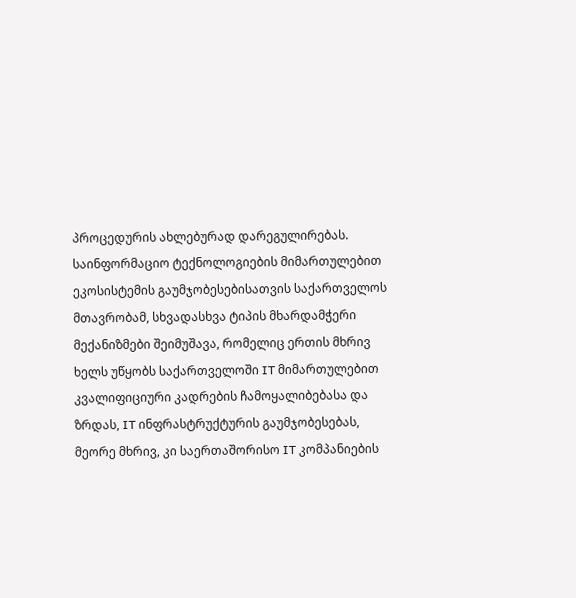პროცედურის ახლებურად დარეგულირებას.
საინფორმაციო ტექნოლოგიების მიმართულებით ეკოსისტემის გაუმჯობესებისათვის საქართველოს მთავრობამ, სხვადასხვა ტიპის მხარდამჭერი მექანიზმები შეიმუშავა, რომელიც ერთის მხრივ ხელს უწყობს საქართველოში IT მიმართულებით კვალიფიციური კადრების ჩამოყალიბებასა და ზრდას, IT ინფრასტრუქტურის გაუმჯობესებას, მეორე მხრივ, კი საერთაშორისო IT კომპანიების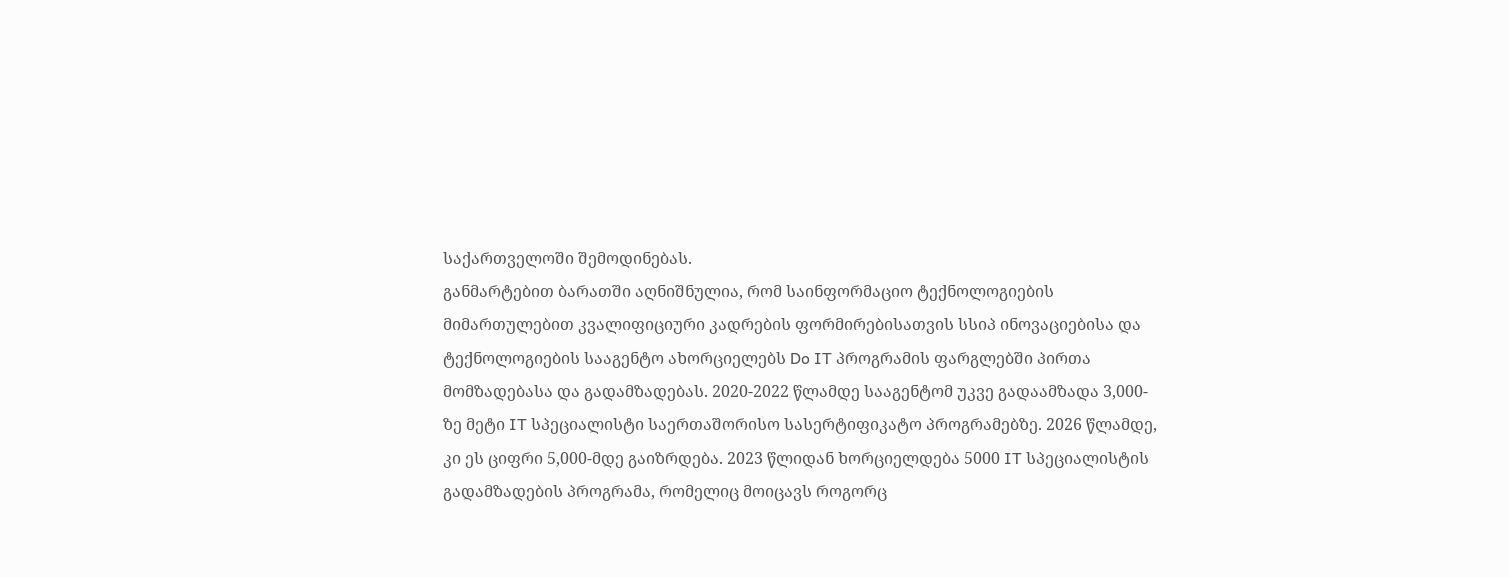საქართველოში შემოდინებას.
განმარტებით ბარათში აღნიშნულია, რომ საინფორმაციო ტექნოლოგიების მიმართულებით კვალიფიციური კადრების ფორმირებისათვის სსიპ ინოვაციებისა და ტექნოლოგიების სააგენტო ახორციელებს Do IT პროგრამის ფარგლებში პირთა მომზადებასა და გადამზადებას. 2020-2022 წლამდე სააგენტომ უკვე გადაამზადა 3,000-ზე მეტი IT სპეციალისტი საერთაშორისო სასერტიფიკატო პროგრამებზე. 2026 წლამდე, კი ეს ციფრი 5,000-მდე გაიზრდება. 2023 წლიდან ხორციელდება 5000 IT სპეციალისტის გადამზადების პროგრამა, რომელიც მოიცავს როგორც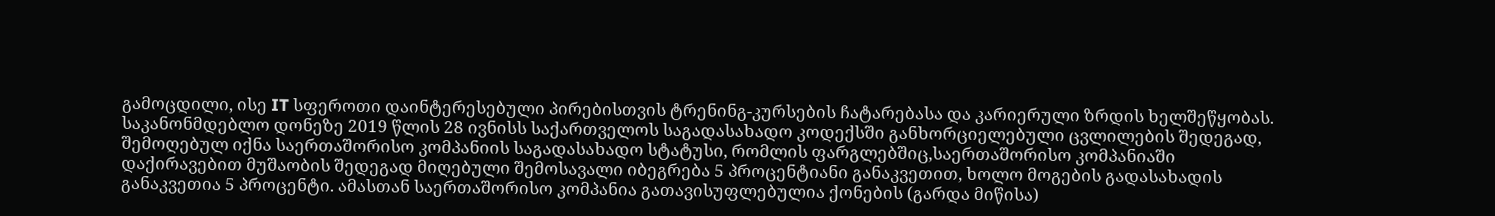გამოცდილი, ისე IT სფეროთი დაინტერესებული პირებისთვის ტრენინგ-კურსების ჩატარებასა და კარიერული ზრდის ხელშეწყობას.
საკანონმდებლო დონეზე 2019 წლის 28 ივნისს საქართველოს საგადასახადო კოდექსში განხორციელებული ცვლილების შედეგად, შემოღებულ იქნა საერთაშორისო კომპანიის საგადასახადო სტატუსი, რომლის ფარგლებშიც,საერთაშორისო კომპანიაში დაქირავებით მუშაობის შედეგად მიღებული შემოსავალი იბეგრება 5 პროცენტიანი განაკვეთით, ხოლო მოგების გადასახადის განაკვეთია 5 პროცენტი. ამასთან საერთაშორისო კომპანია გათავისუფლებულია ქონების (გარდა მიწისა)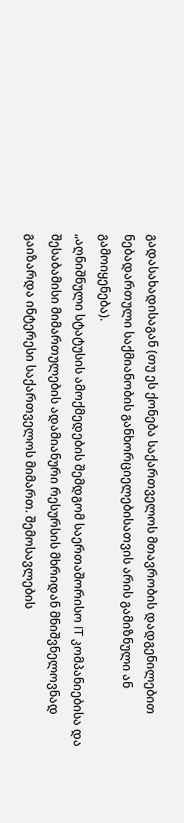გადასახადისაგან (თუ ეს ქონება საქართველოს მთავრობის დადგენილებით ნებადართული საქმიანობის განხორციელებისათვის არის გამიზნული ან გამოიყენება).
„აღნიშნული სტატუსის ამოქმედების შემდგომ საერთაშორისო IT კომპანიებისა და შესაბამისი მიმართულების ადამიანური რესურსის მხრიდან მნიშვნელოვნად გაიზარდა ინტერესი საქართველოს მიმართ. შემოსავლების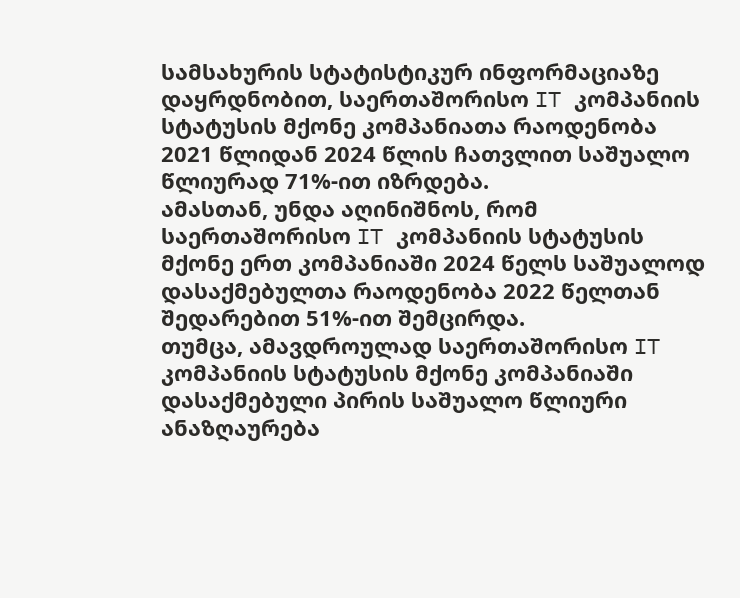სამსახურის სტატისტიკურ ინფორმაციაზე დაყრდნობით, საერთაშორისო IT კომპანიის სტატუსის მქონე კომპანიათა რაოდენობა 2021 წლიდან 2024 წლის ჩათვლით საშუალო წლიურად 71%-ით იზრდება.
ამასთან, უნდა აღინიშნოს, რომ საერთაშორისო IT კომპანიის სტატუსის მქონე ერთ კომპანიაში 2024 წელს საშუალოდ დასაქმებულთა რაოდენობა 2022 წელთან შედარებით 51%-ით შემცირდა.
თუმცა, ამავდროულად საერთაშორისო IT კომპანიის სტატუსის მქონე კომპანიაში დასაქმებული პირის საშუალო წლიური ანაზღაურება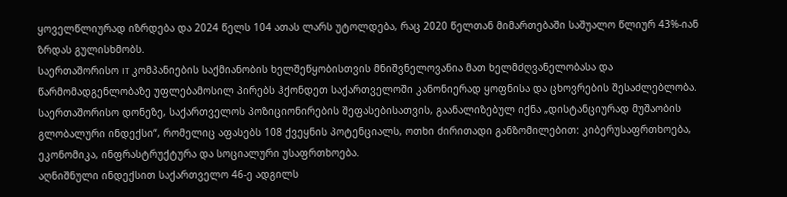ყოველწლიურად იზრდება და 2024 წელს 104 ათას ლარს უტოლდება, რაც 2020 წელთან მიმართებაში საშუალო წლიურ 43%-იან ზრდას გულისხმობს.
საერთაშორისო IT კომპანიების საქმიანობის ხელშეწყობისთვის მნიშვნელოვანია მათ ხელმძღვანელობასა და წარმომადგენლობაზე უფლებამოსილ პირებს ჰქონდეთ საქართველოში კანონიერად ყოფნისა და ცხოვრების შესაძლებლობა.
საერთაშორისო დონეზე, საქართველოს პოზიციონირების შეფასებისათვის, გაანალიზებულ იქნა „დისტანციურად მუშაობის გლობალური ინდექსი“, რომელიც აფასებს 108 ქვეყნის პოტენციალს, ოთხი ძირითადი განზომილებით: კიბერუსაფრთხოება, ეკონომიკა, ინფრასტრუქტურა და სოციალური უსაფრთხოება.
აღნიშნული ინდექსით საქართველო 46-ე ადგილს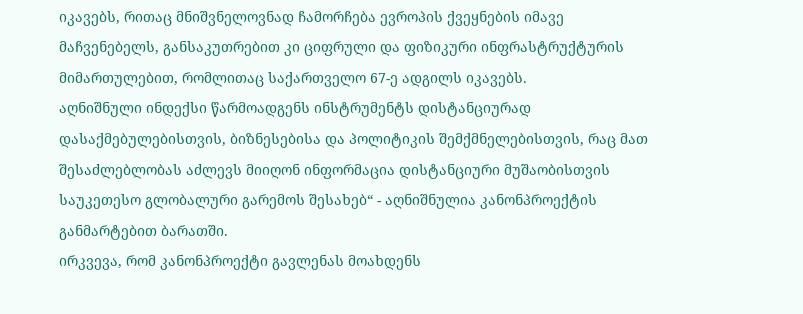იკავებს, რითაც მნიშვნელოვნად ჩამორჩება ევროპის ქვეყნების იმავე მაჩვენებელს, განსაკუთრებით კი ციფრული და ფიზიკური ინფრასტრუქტურის მიმართულებით, რომლითაც საქართველო 67-ე ადგილს იკავებს.
აღნიშნული ინდექსი წარმოადგენს ინსტრუმენტს დისტანციურად დასაქმებულებისთვის, ბიზნესებისა და პოლიტიკის შემქმნელებისთვის, რაც მათ შესაძლებლობას აძლევს მიიღონ ინფორმაცია დისტანციური მუშაობისთვის საუკეთესო გლობალური გარემოს შესახებ“ - აღნიშნულია კანონპროექტის განმარტებით ბარათში.
ირკვევა, რომ კანონპროექტი გავლენას მოახდენს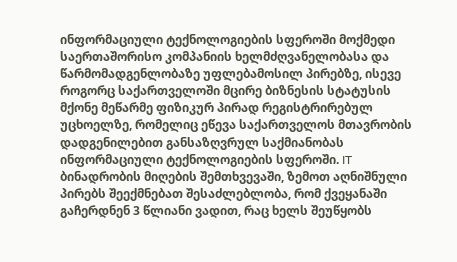ინფორმაციული ტექნოლოგიების სფეროში მოქმედი საერთაშორისო კომპანიის ხელმძღვანელობასა და წარმომადგენლობაზე უფლებამოსილ პირებზე, ისევე როგორც საქართველოში მცირე ბიზნესის სტატუსის მქონე მეწარმე ფიზიკურ პირად რეგისტრირებულ უცხოელზე, რომელიც ეწევა საქართველოს მთავრობის დადგენილებით განსაზღვრულ საქმიანობას ინფორმაციული ტექნოლოგიების სფეროში. IT ბინადრობის მიღების შემთხვევაში, ზემოთ აღნიშნული პირებს შეექმნებათ შესაძლებლობა, რომ ქვეყანაში გაჩერდნენ 3 წლიანი ვადით, რაც ხელს შეუწყობს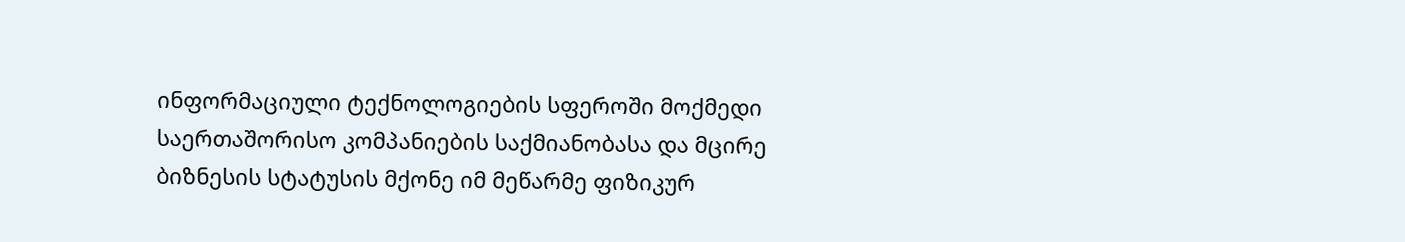ინფორმაციული ტექნოლოგიების სფეროში მოქმედი საერთაშორისო კომპანიების საქმიანობასა და მცირე ბიზნესის სტატუსის მქონე იმ მეწარმე ფიზიკურ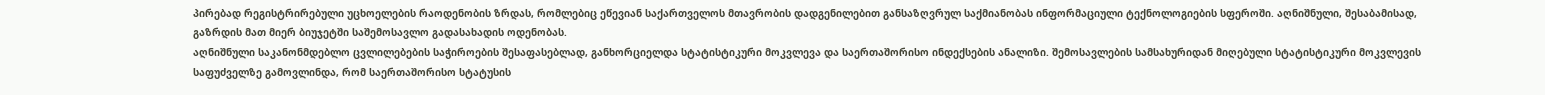პირებად რეგისტრირებული უცხოელების რაოდენობის ზრდას, რომლებიც ეწევიან საქართველოს მთავრობის დადგენილებით განსაზღვრულ საქმიანობას ინფორმაციული ტექნოლოგიების სფეროში. აღნიშნული, შესაბამისად, გაზრდის მათ მიერ ბიუჯეტში საშემოსავლო გადასახადის ოდენობას.
აღნიშნული საკანონმდებლო ცვლილებების საჭიროების შესაფასებლად, განხორციელდა სტატისტიკური მოკვლევა და საერთაშორისო ინდექსების ანალიზი. შემოსავლების სამსახურიდან მიღებული სტატისტიკური მოკვლევის საფუძველზე გამოვლინდა, რომ საერთაშორისო სტატუსის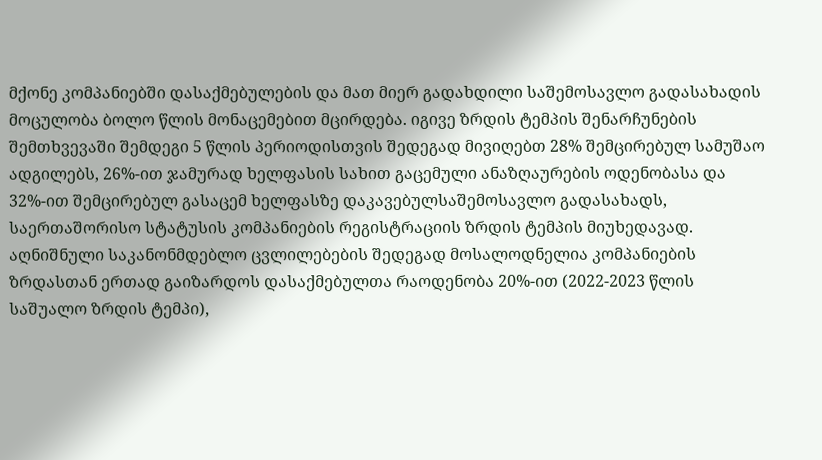მქონე კომპანიებში დასაქმებულების და მათ მიერ გადახდილი საშემოსავლო გადასახადის მოცულობა ბოლო წლის მონაცემებით მცირდება. იგივე ზრდის ტემპის შენარჩუნების შემთხვევაში შემდეგი 5 წლის პერიოდისთვის შედეგად მივიღებთ 28% შემცირებულ სამუშაო ადგილებს, 26%-ით ჯამურად ხელფასის სახით გაცემული ანაზღაურების ოდენობასა და 32%-ით შემცირებულ გასაცემ ხელფასზე დაკავებულსაშემოსავლო გადასახადს, საერთაშორისო სტატუსის კომპანიების რეგისტრაციის ზრდის ტემპის მიუხედავად.
აღნიშნული საკანონმდებლო ცვლილებების შედეგად მოსალოდნელია კომპანიების ზრდასთან ერთად გაიზარდოს დასაქმებულთა რაოდენობა 20%-ით (2022-2023 წლის საშუალო ზრდის ტემპი),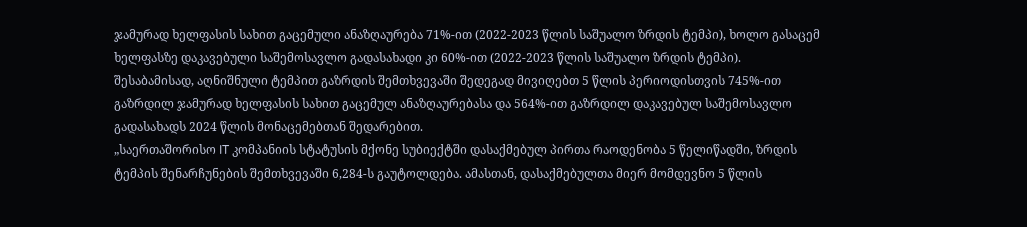ჯამურად ხელფასის სახით გაცემული ანაზღაურება 71%-ით (2022-2023 წლის საშუალო ზრდის ტემპი), ხოლო გასაცემ ხელფასზე დაკავებული საშემოსავლო გადასახადი კი 60%-ით (2022-2023 წლის საშუალო ზრდის ტემპი). შესაბამისად, აღნიშნული ტემპით გაზრდის შემთხვევაში შედეგად მივიღებთ 5 წლის პერიოდისთვის 745%-ით გაზრდილ ჯამურად ხელფასის სახით გაცემულ ანაზღაურებასა და 564%-ით გაზრდილ დაკავებულ საშემოსავლო გადასახადს 2024 წლის მონაცემებთან შედარებით.
„საერთაშორისო IT კომპანიის სტატუსის მქონე სუბიექტში დასაქმებულ პირთა რაოდენობა 5 წელიწადში, ზრდის ტემპის შენარჩუნების შემთხვევაში 6,284-ს გაუტოლდება. ამასთან, დასაქმებულთა მიერ მომდევნო 5 წლის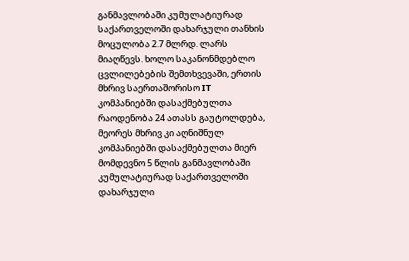განმავლობაში კუმულატიურად საქართველოში დახარჯული თანხის მოცულობა 2.7 მლრდ. ლარს მიაღწევს. ხოლო საკანონმდებლო ცვლილებების შემთხვევაში, ერთის მხრივ საერთაშორისო IT კომპანიებში დასაქმებულთა რაოდენობა 24 ათასს გაუტოლდება, მეორეს მხრივ კი აღნიშნულ კომპანიებში დასაქმებულთა მიერ მომდევნო 5 წლის განმავლობაში კუმულატიურად საქართველოში დახარჯული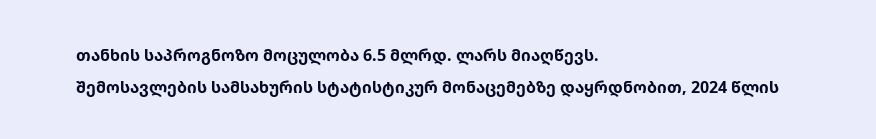თანხის საპროგნოზო მოცულობა 6.5 მლრდ. ლარს მიაღწევს.
შემოსავლების სამსახურის სტატისტიკურ მონაცემებზე დაყრდნობით, 2024 წლის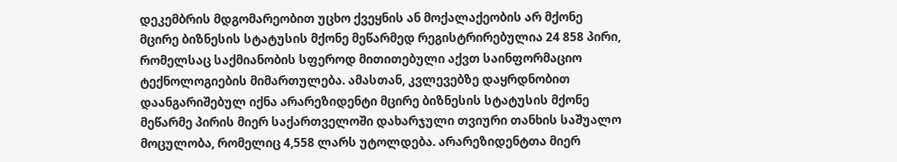დეკემბრის მდგომარეობით უცხო ქვეყნის ან მოქალაქეობის არ მქონე მცირე ბიზნესის სტატუსის მქონე მეწარმედ რეგისტრირებულია 24 858 პირი, რომელსაც საქმიანობის სფეროდ მითითებული აქვთ საინფორმაციო ტექნოლოგიების მიმართულება. ამასთან, კვლევებზე დაყრდნობით დაანგარიშებულ იქნა არარეზიდენტი მცირე ბიზნესის სტატუსის მქონე მეწარმე პირის მიერ საქართველოში დახარჯული თვიური თანხის საშუალო მოცულობა, რომელიც 4,558 ლარს უტოლდება. არარეზიდენტთა მიერ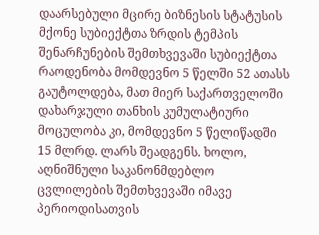დაარსებული მცირე ბიზნესის სტატუსის მქონე სუბიექტთა ზრდის ტემპის შენარჩუნების შემთხვევაში სუბიექტთა რაოდენობა მომდევნო 5 წელში 52 ათასს გაუტოლდება, მათ მიერ საქართველოში დახარჯული თანხის კუმულატიური მოცულობა კი, მომდევნო 5 წელიწადში 15 მლრდ. ლარს შეადგენს. ხოლო, აღნიშნული საკანონმდებლო ცვლილების შემთხვევაში იმავე პერიოდისათვის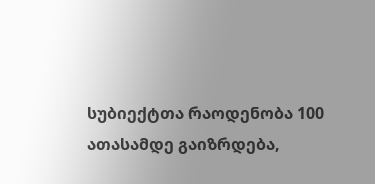სუბიექტთა რაოდენობა 100 ათასამდე გაიზრდება,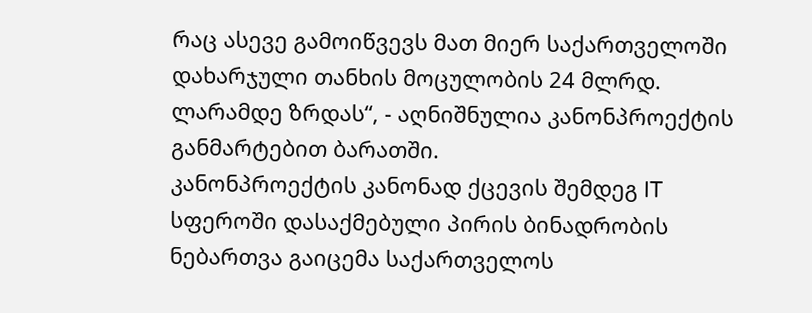რაც ასევე გამოიწვევს მათ მიერ საქართველოში დახარჯული თანხის მოცულობის 24 მლრდ. ლარამდე ზრდას“, - აღნიშნულია კანონპროექტის განმარტებით ბარათში.
კანონპროექტის კანონად ქცევის შემდეგ IT სფეროში დასაქმებული პირის ბინადრობის ნებართვა გაიცემა საქართველოს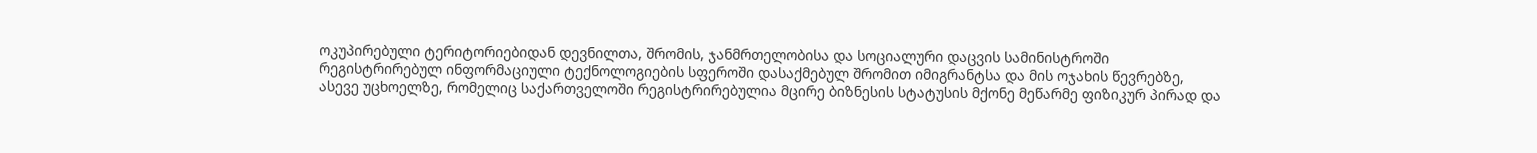ოკუპირებული ტერიტორიებიდან დევნილთა, შრომის, ჯანმრთელობისა და სოციალური დაცვის სამინისტროში რეგისტრირებულ ინფორმაციული ტექნოლოგიების სფეროში დასაქმებულ შრომით იმიგრანტსა და მის ოჯახის წევრებზე, ასევე უცხოელზე, რომელიც საქართველოში რეგისტრირებულია მცირე ბიზნესის სტატუსის მქონე მეწარმე ფიზიკურ პირად და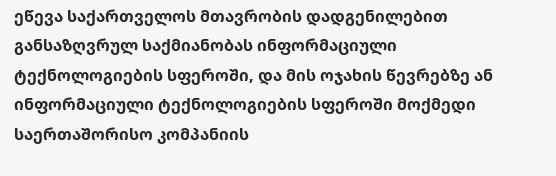ეწევა საქართველოს მთავრობის დადგენილებით განსაზღვრულ საქმიანობას ინფორმაციული ტექნოლოგიების სფეროში, და მის ოჯახის წევრებზე ან ინფორმაციული ტექნოლოგიების სფეროში მოქმედი საერთაშორისო კომპანიის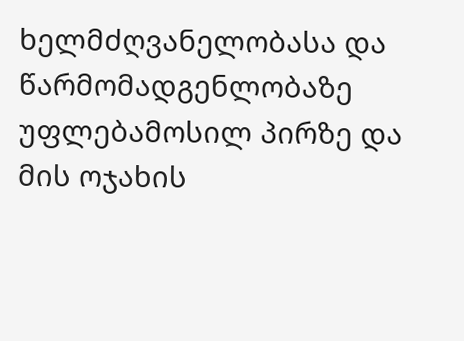ხელმძღვანელობასა და წარმომადგენლობაზე უფლებამოსილ პირზე და მის ოჯახის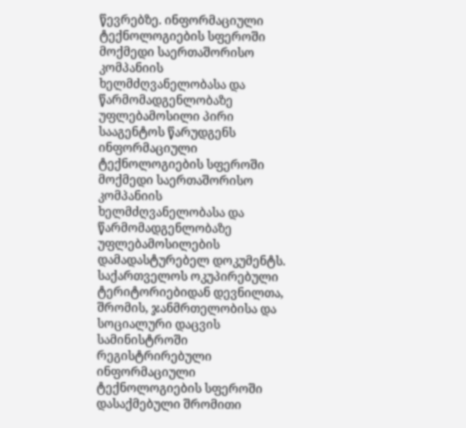წევრებზე. ინფორმაციული ტექნოლოგიების სფეროში მოქმედი საერთაშორისო კომპანიის ხელმძღვანელობასა და წარმომადგენლობაზე უფლებამოსილი პირი სააგენტოს წარუდგენს ინფორმაციული ტექნოლოგიების სფეროში მოქმედი საერთაშორისო კომპანიის ხელმძღვანელობასა და წარმომადგენლობაზე უფლებამოსილების დამადასტურებელ დოკუმენტს. საქართველოს ოკუპირებული ტერიტორიებიდან დევნილთა, შრომის, ჯანმრთელობისა და სოციალური დაცვის სამინისტროში რეგისტრირებული ინფორმაციული ტექნოლოგიების სფეროში დასაქმებული შრომითი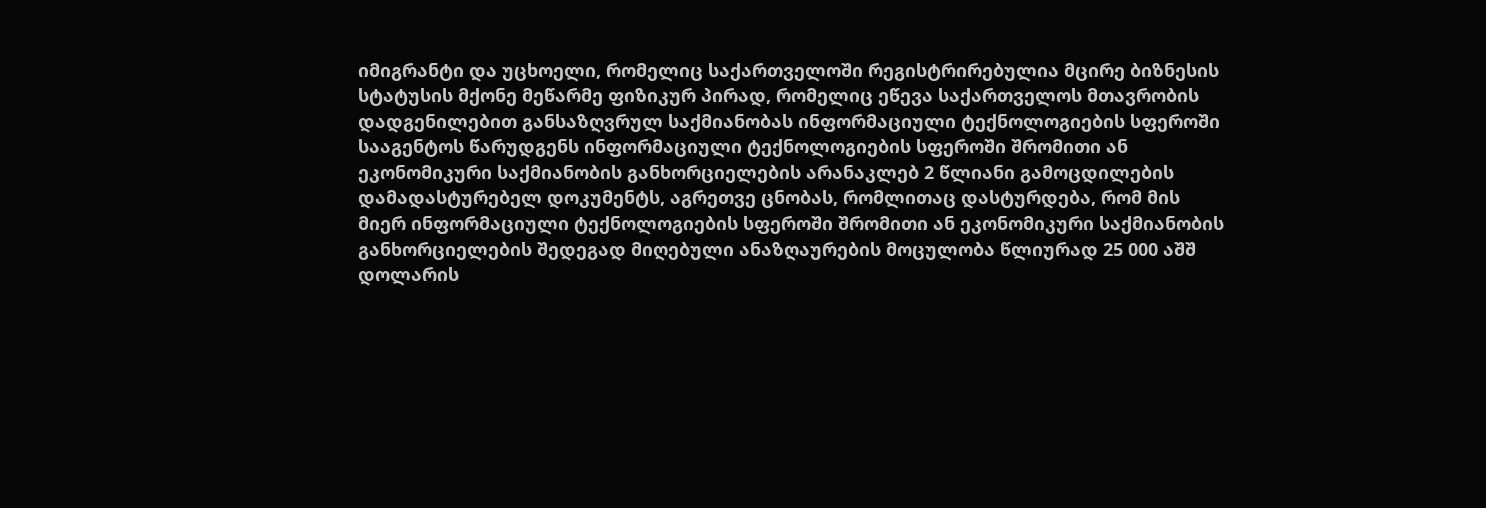იმიგრანტი და უცხოელი, რომელიც საქართველოში რეგისტრირებულია მცირე ბიზნესის სტატუსის მქონე მეწარმე ფიზიკურ პირად, რომელიც ეწევა საქართველოს მთავრობის დადგენილებით განსაზღვრულ საქმიანობას ინფორმაციული ტექნოლოგიების სფეროში სააგენტოს წარუდგენს ინფორმაციული ტექნოლოგიების სფეროში შრომითი ან ეკონომიკური საქმიანობის განხორციელების არანაკლებ 2 წლიანი გამოცდილების დამადასტურებელ დოკუმენტს, აგრეთვე ცნობას, რომლითაც დასტურდება, რომ მის მიერ ინფორმაციული ტექნოლოგიების სფეროში შრომითი ან ეკონომიკური საქმიანობის განხორციელების შედეგად მიღებული ანაზღაურების მოცულობა წლიურად 25 000 აშშ დოლარის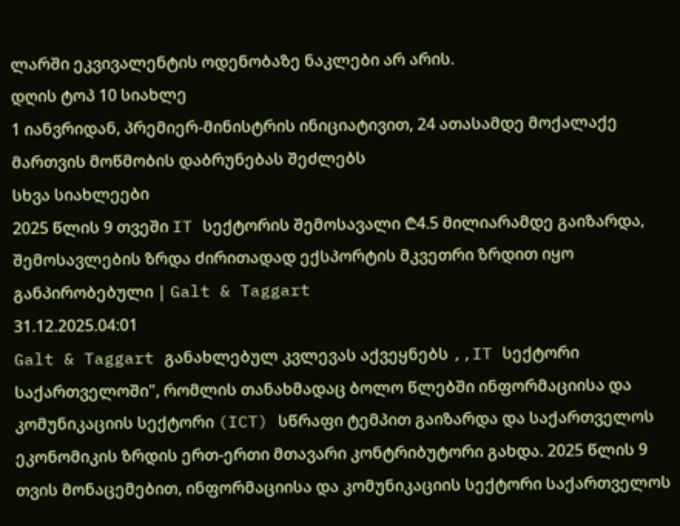ლარში ეკვივალენტის ოდენობაზე ნაკლები არ არის.
დღის ტოპ 10 სიახლე
1 იანვრიდან, პრემიერ-მინისტრის ინიციატივით, 24 ათასამდე მოქალაქე მართვის მოწმობის დაბრუნებას შეძლებს
სხვა სიახლეები
2025 წლის 9 თვეში IT სექტორის შემოსავალი ₾4.5 მილიარამდე გაიზარდა, შემოსავლების ზრდა ძირითადად ექსპორტის მკვეთრი ზრდით იყო განპირობებული | Galt & Taggart
31.12.2025.04:01
Galt & Taggart განახლებულ კვლევას აქვეყნებს ,,IT სექტორი საქართველოში", რომლის თანახმადაც ბოლო წლებში ინფორმაციისა და კომუნიკაციის სექტორი (ICT) სწრაფი ტემპით გაიზარდა და საქართველოს ეკონომიკის ზრდის ერთ-ერთი მთავარი კონტრიბუტორი გახდა. 2025 წლის 9 თვის მონაცემებით, ინფორმაციისა და კომუნიკაციის სექტორი საქართველოს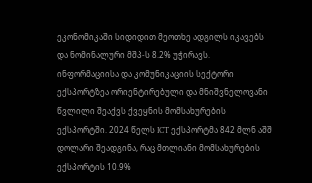ეკონომიკაში სიდიდით მეოთხე ადგილს იკავებს და ნომინალური მშპ-ს 8.2% უჭირავს.
ინფორმაციისა და კომუნიკაციის სექტორი ექსპორტზეა ორიენტირებული და მნიშვნელოვანი წვლილი შეაქვს ქვეყნის მომსახურების ექსპორტში. 2024 წელს ICT ექსპორტმა 842 მლნ აშშ დოლარი შეადგინა, რაც მთლიანი მომსახურების ექსპორტის 10.9%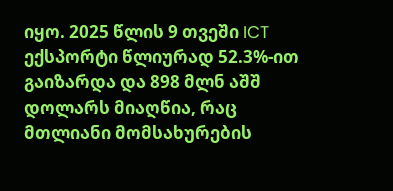იყო. 2025 წლის 9 თვეში ICT ექსპორტი წლიურად 52.3%-ით გაიზარდა და 898 მლნ აშშ დოლარს მიაღწია, რაც მთლიანი მომსახურების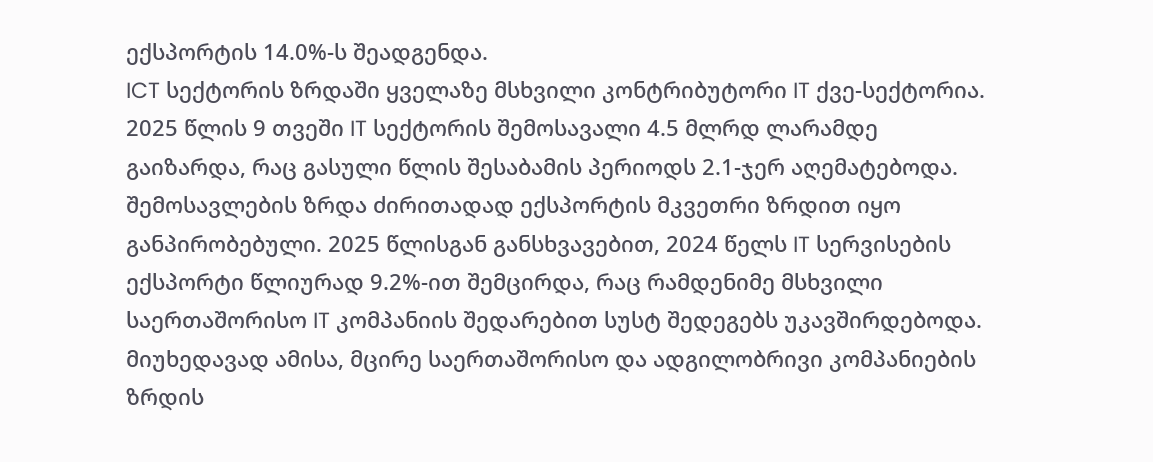ექსპორტის 14.0%-ს შეადგენდა.
ICT სექტორის ზრდაში ყველაზე მსხვილი კონტრიბუტორი IT ქვე-სექტორია. 2025 წლის 9 თვეში IT სექტორის შემოსავალი 4.5 მლრდ ლარამდე გაიზარდა, რაც გასული წლის შესაბამის პერიოდს 2.1-ჯერ აღემატებოდა. შემოსავლების ზრდა ძირითადად ექსპორტის მკვეთრი ზრდით იყო განპირობებული. 2025 წლისგან განსხვავებით, 2024 წელს IT სერვისების ექსპორტი წლიურად 9.2%-ით შემცირდა, რაც რამდენიმე მსხვილი საერთაშორისო IT კომპანიის შედარებით სუსტ შედეგებს უკავშირდებოდა. მიუხედავად ამისა, მცირე საერთაშორისო და ადგილობრივი კომპანიების ზრდის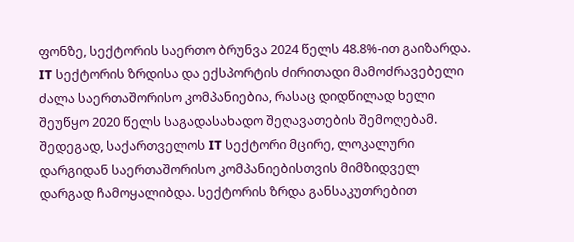ფონზე, სექტორის საერთო ბრუნვა 2024 წელს 48.8%-ით გაიზარდა.
IT სექტორის ზრდისა და ექსპორტის ძირითადი მამოძრავებელი ძალა საერთაშორისო კომპანიებია, რასაც დიდწილად ხელი შეუწყო 2020 წელს საგადასახადო შეღავათების შემოღებამ. შედეგად, საქართველოს IT სექტორი მცირე, ლოკალური დარგიდან საერთაშორისო კომპანიებისთვის მიმზიდველ დარგად ჩამოყალიბდა. სექტორის ზრდა განსაკუთრებით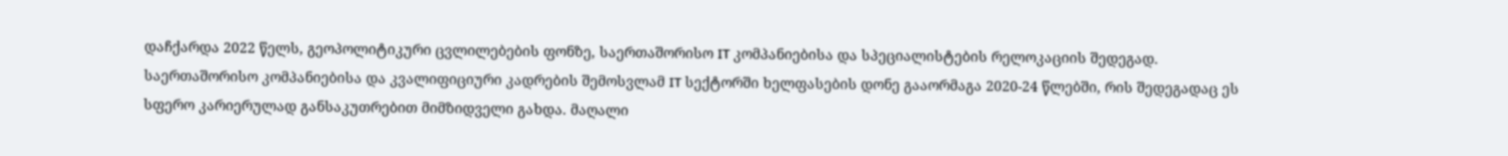დაჩქარდა 2022 წელს, გეოპოლიტიკური ცვლილებების ფონზე, საერთაშორისო IT კომპანიებისა და სპეციალისტების რელოკაციის შედეგად.
საერთაშორისო კომპანიებისა და კვალიფიციური კადრების შემოსვლამ IT სექტორში ხელფასების დონე გააორმაგა 2020-24 წლებში, რის შედეგადაც ეს სფერო კარიერულად განსაკუთრებით მიმზიდველი გახდა. მაღალი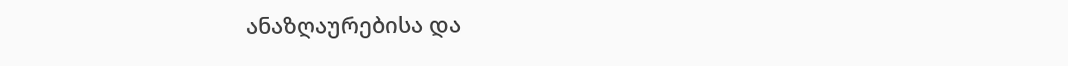ანაზღაურებისა და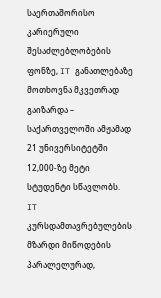საერთაშორისო კარიერული შესაძლებლობების ფონზე, IT განათლებაზე მოთხოვნა მკვეთრად გაიზარდა – საქართველოში ამჟამად 21 უნივერსიტეტში 12,000-ზე მეტი სტუდენტი სწავლობს.
IT კურსდამთავრებულების მზარდი მიწოდების პარალელურად,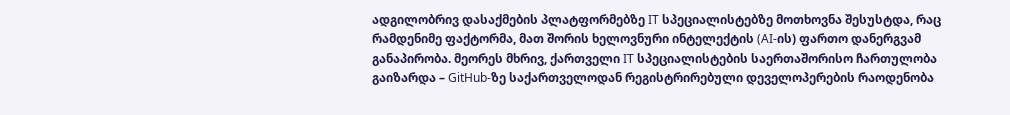ადგილობრივ დასაქმების პლატფორმებზე IT სპეციალისტებზე მოთხოვნა შესუსტდა, რაც რამდენიმე ფაქტორმა, მათ შორის ხელოვნური ინტელექტის (AI-ის) ფართო დანერგვამ განაპირობა. მეორეს მხრივ, ქართველი IT სპეციალისტების საერთაშორისო ჩართულობა გაიზარდა – GitHub-ზე საქართველოდან რეგისტრირებული დეველოპერების რაოდენობა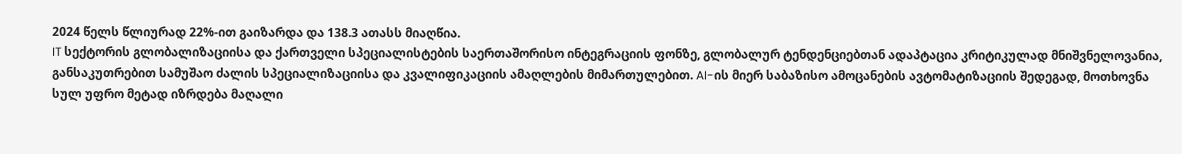2024 წელს წლიურად 22%-ით გაიზარდა და 138.3 ათასს მიაღწია.
IT სექტორის გლობალიზაციისა და ქართველი სპეციალისტების საერთაშორისო ინტეგრაციის ფონზე, გლობალურ ტენდენციებთან ადაპტაცია კრიტიკულად მნიშვნელოვანია, განსაკუთრებით სამუშაო ძალის სპეციალიზაციისა და კვალიფიკაციის ამაღლების მიმართულებით. AI-ის მიერ საბაზისო ამოცანების ავტომატიზაციის შედეგად, მოთხოვნა სულ უფრო მეტად იზრდება მაღალი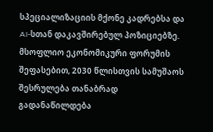სპეციალიზაციის მქონე კადრებსა და AI-სთან დაკავშირებულ პოზიციებზე. მსოფლიო ეკონომიკური ფორუმის შეფასებით, 2030 წლისთვის სამუშაოს შესრულება თანაბრად გადანაწილდება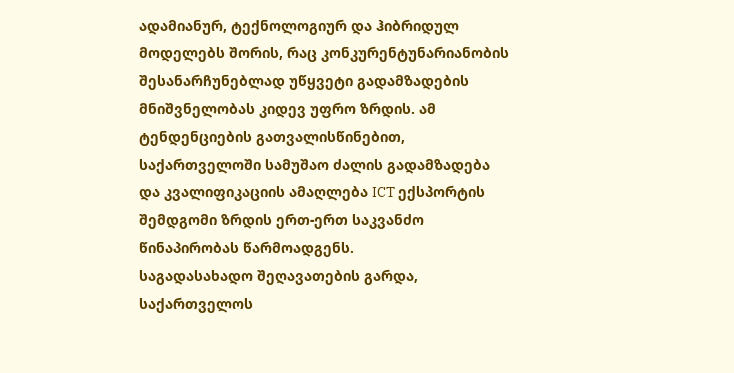ადამიანურ, ტექნოლოგიურ და ჰიბრიდულ მოდელებს შორის, რაც კონკურენტუნარიანობის შესანარჩუნებლად უწყვეტი გადამზადების მნიშვნელობას კიდევ უფრო ზრდის. ამ ტენდენციების გათვალისწინებით, საქართველოში სამუშაო ძალის გადამზადება და კვალიფიკაციის ამაღლება ICT ექსპორტის შემდგომი ზრდის ერთ-ერთ საკვანძო წინაპირობას წარმოადგენს.
საგადასახადო შეღავათების გარდა, საქართველოს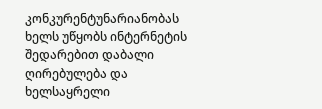კონკურენტუნარიანობას ხელს უწყობს ინტერნეტის შედარებით დაბალი ღირებულება და ხელსაყრელი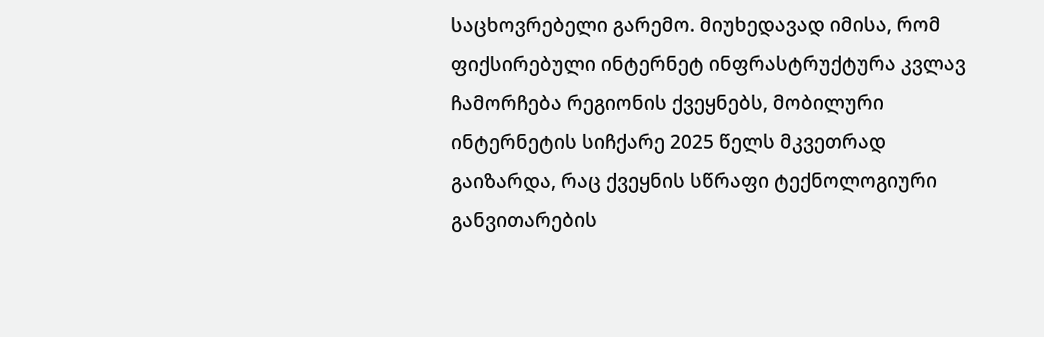საცხოვრებელი გარემო. მიუხედავად იმისა, რომ ფიქსირებული ინტერნეტ ინფრასტრუქტურა კვლავ ჩამორჩება რეგიონის ქვეყნებს, მობილური ინტერნეტის სიჩქარე 2025 წელს მკვეთრად გაიზარდა, რაც ქვეყნის სწრაფი ტექნოლოგიური განვითარების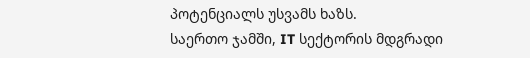პოტენციალს უსვამს ხაზს.
საერთო ჯამში, IT სექტორის მდგრადი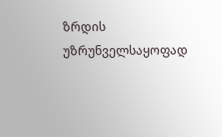ზრდის უზრუნველსაყოფად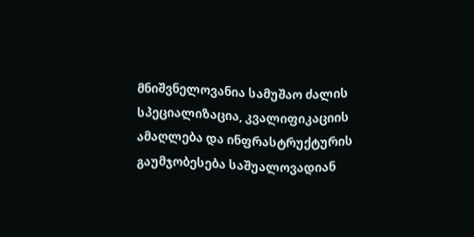მნიშვნელოვანია სამუშაო ძალის სპეციალიზაცია, კვალიფიკაციის ამაღლება და ინფრასტრუქტურის გაუმჯობესება საშუალოვადიან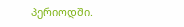პერიოდში.